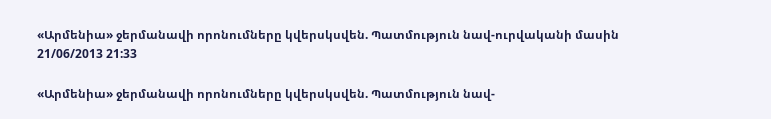«Արմենիա» ջերմանավի որոնումները կվերսկսվեն. Պատմություն նավ-ուրվականի մասին
21/06/2013 21:33

«Արմենիա» ջերմանավի որոնումները կվերսկսվեն. Պատմություն նավ-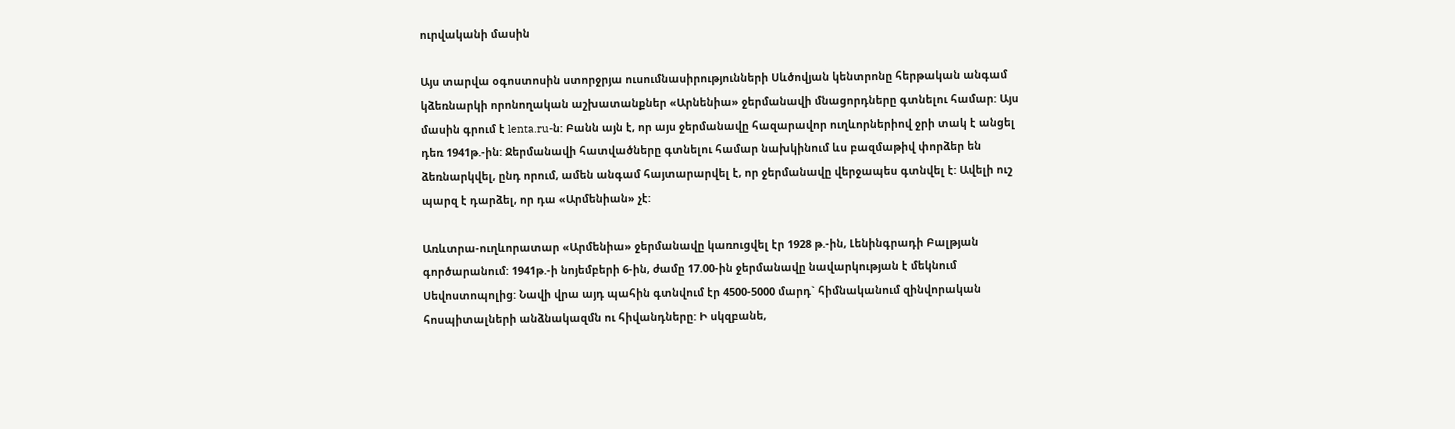ուրվականի մասին

Այս տարվա օգոստոսին ստորջրյա ուսումնասիրությունների Սևծովյան կենտրոնը հերթական անգամ կձեռնարկի որոնողական աշխատանքներ «Արնենիա» ջերմանավի մնացորդները գտնելու համար: Այս մասին գրում է lenta.ru-ն: Բանն այն է, որ այս ջերմանավը հազարավոր ուղևորներիով ջրի տակ է անցել դեռ 1941թ.-ին: Ջերմանավի հատվածները գտնելու համար նախկինում ևս բազմաթիվ փորձեր են ձեռնարկվել, ընդ որում, ամեն անգամ հայտարարվել է, որ ջերմանավը վերջապես գտնվել է: Ավելի ուշ պարզ է դարձել, որ դա «Արմենիան» չէ:

Առևտրա-ուղևորատար «Արմենիա» ջերմանավը կառուցվել էր 1928 թ.-ին, Լենինգրադի Բալթյան գործարանում: 1941թ.-ի նոյեմբերի 6-ին, ժամը 17.00-ին ջերմանավը նավարկության է մեկնում Սեվոստոպոլից: Նավի վրա այդ պահին գտնվում էր 4500-5000 մարդ` հիմնականում զինվորական հոսպիտալների անձնակազմն ու հիվանդները: Ի սկզբանե,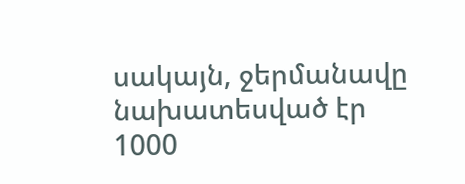սակայն, ջերմանավը նախատեսված էր 1000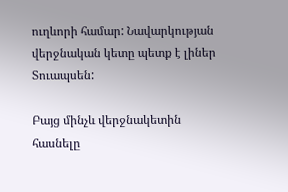ուղևորի համար: Նավարկության վերջնական կետը պետք է լիներ Տուապսեն:

Բայց մինչև վերջնակետին հասնելը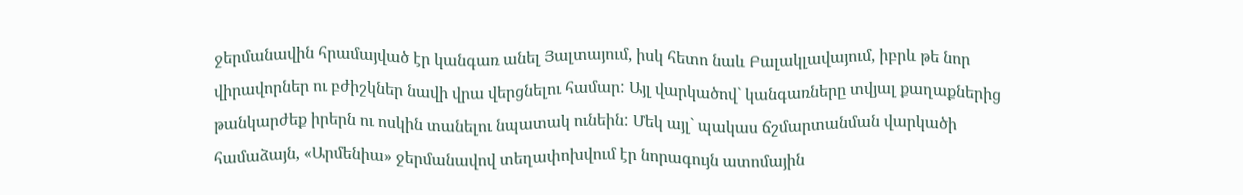ջերմանավին հրամայված էր կանգառ անել Յալտայում, իսկ հետո նաև Բալակլավայում, իբրև թե նոր վիրավորներ ու բժիշկներ նավի վրա վերցնելու համար: Այլ վարկածով` կանգառները տվյալ քաղաքներից թանկարժեք իրերն ու ոսկին տանելու նպատակ ունեին: Մեկ այլ` պակաս ճշմարտանման վարկածի համաձայն, «Արմենիա» ջերմանավով տեղափոխվում էր նորագույն ատոմային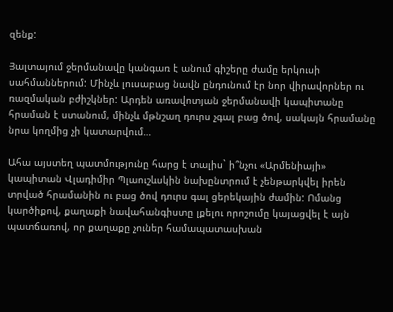զենք:

Յալտայում ջերմանավը կանգառ է անում գիշերը ժամը երկուսի սահմաններում: Մինչև լուսաբաց նավն ընդունում էր նոր վիրավորներ ու ռազմական բժիշկներ: Արդեն առավոտյան ջերմանավի կապիտանը հրաման է ստանում, մինչև մթնշաղ դուրս չգալ բաց ծով, սակայն հրամանը նրա կողմից չի կատարվում…

Ահա այստեղ պատմությունը հարց է տալիս` ի՞նչու «Արմենիայի» կապիտան Վլադիմիր Պլաուշևսկին նախընտրում է չենթարկվել իրեն տրված հրամանին ու բաց ծով դուրս գալ ցերեկային ժամին: Ոմանց կարծիքով, քաղաքի նավահանգիստը լքելու որոշումը կայացվել է այն պատճառով, որ քաղաքը չուներ համապատասխան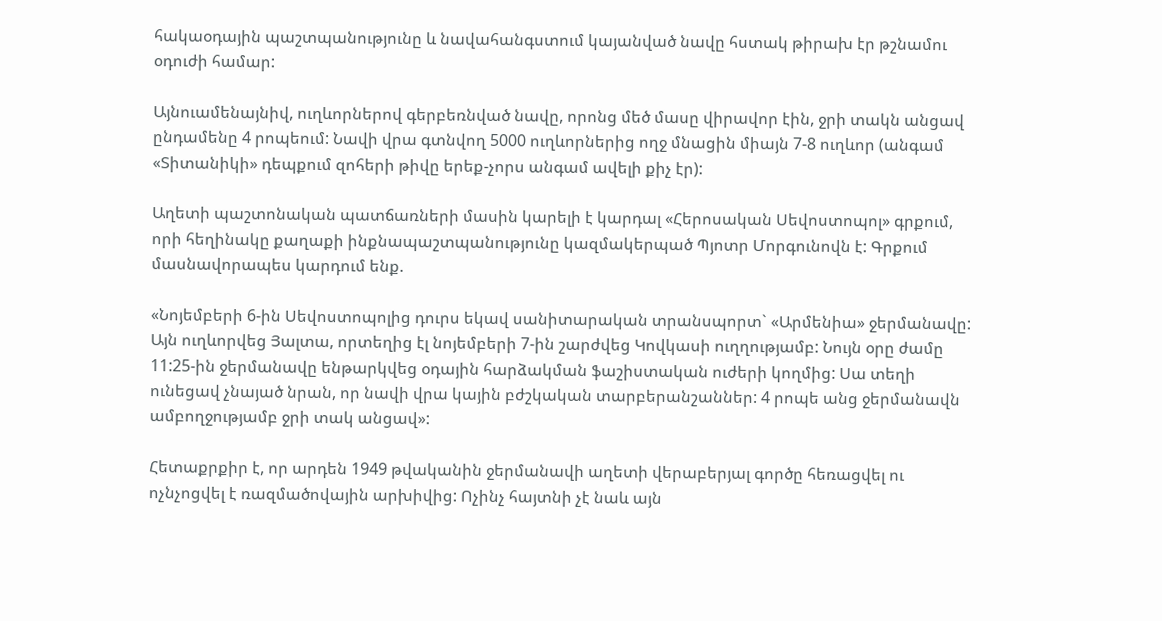հակաօդային պաշտպանությունը և նավահանգստում կայանված նավը հստակ թիրախ էր թշնամու օդուժի համար:

Այնուամենայնիվ, ուղևորներով գերբեռնված նավը, որոնց մեծ մասը վիրավոր էին, ջրի տակն անցավ ընդամենը 4 րոպեում: Նավի վրա գտնվող 5000 ուղևորներից ողջ մնացին միայն 7-8 ուղևոր (անգամ «Տիտանիկի» դեպքում զոհերի թիվը երեք-չորս անգամ ավելի քիչ էր):

Աղետի պաշտոնական պատճառների մասին կարելի է կարդալ «Հերոսական Սեվոստոպոլ» գրքում, որի հեղինակը քաղաքի ինքնապաշտպանությունը կազմակերպած Պյոտր Մորգունովն է: Գրքում մասնավորապես կարդում ենք.

«Նոյեմբերի 6-ին Սեվոստոպոլից դուրս եկավ սանիտարական տրանսպորտ` «Արմենիա» ջերմանավը: Այն ուղևորվեց Յալտա, որտեղից էլ նոյեմբերի 7-ին շարժվեց Կովկասի ուղղությամբ: Նույն օրը ժամը 11:25-ին ջերմանավը ենթարկվեց օդային հարձակման ֆաշիստական ուժերի կողմից: Սա տեղի ունեցավ չնայած նրան, որ նավի վրա կային բժշկական տարբերանշաններ: 4 րոպե անց ջերմանավն ամբողջությամբ ջրի տակ անցավ»:

Հետաքրքիր է, որ արդեն 1949 թվականին ջերմանավի աղետի վերաբերյալ գործը հեռացվել ու ոչնչոցվել է ռազմածովային արխիվից: Ոչինչ հայտնի չէ նաև այն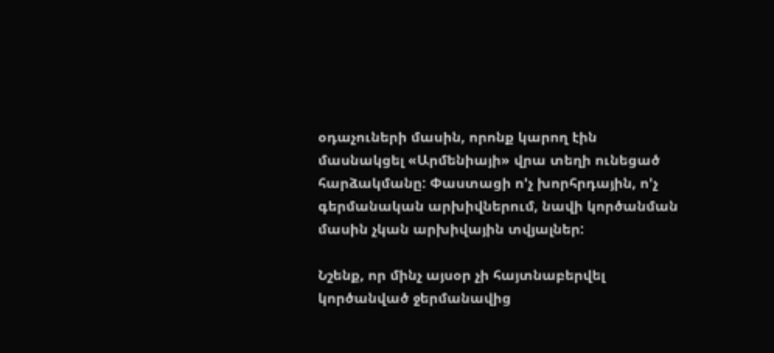օդաչուների մասին, որոնք կարող էին մասնակցել «Արմենիայի» վրա տեղի ունեցած հարձակմանը: Փաստացի ո'չ խորհրդային, ո'չ գերմանական արխիվներում, նավի կործանման մասին չկան արխիվային տվյալներ:

Նշենք, որ մինչ այսօր չի հայտնաբերվել կործանված ջերմանավից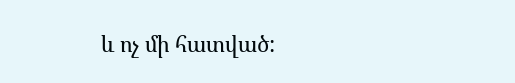և ոչ մի հատված: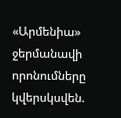«Արմենիա» ջերմանավի որոնումները կվերսկսվեն.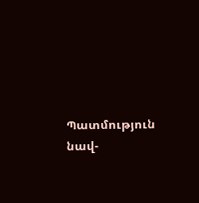Պատմություն նավ-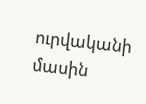ուրվականի մասին